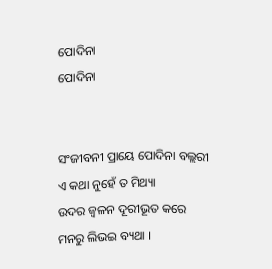ପୋଦିନା
ପୋଦିନା


ସଂଜୀବନୀ ପ୍ରାୟେ ପୋଦିନା ବଲ୍ଲରୀ
ଏ କଥା ନୁହେଁ ତ ମିଥ୍ୟା
ଉଦର ଜ୍ୱଳନ ଦୂରୀଭୂତ କରେ
ମନରୁ ଲିଭଇ ବ୍ୟଥା ।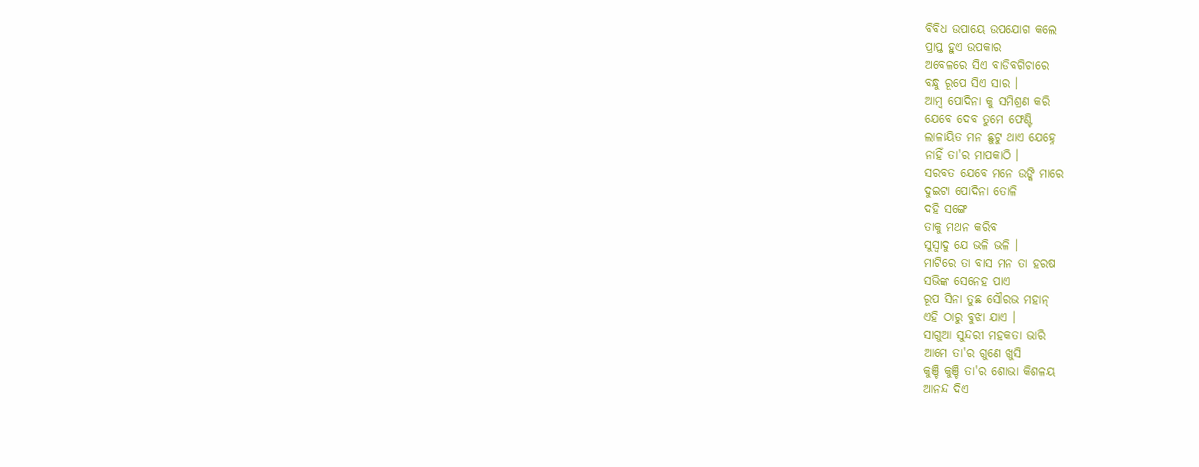ବିବିଧ ଉପାୟେ ଉପଯୋଗ କଲେ
ପ୍ରାପ୍ତ ହୁଏ ଉପକାର
ଅବେଳରେ ସିଏ ବାଡିବଗିଚାରେ
ବନ୍ଧୁ ରୂପେ ସିଏ ସାର ।
ଆମ୍ବ ପୋଦିନା କୁ ସମିଶ୍ରଣ କରି
ଯେବେ ଦେବ ତୁମେ ଫେଣ୍ଟି
ଲାଳାୟିତ ମନ ଛୁଟୁ ଥାଏ ଯେହ୍ନେ
ନାହିଁ ତା'ର ମାପକାଠି ।
ସରବତ ଯେବେ ମନେ ଉଙ୍କି ମାରେ
ଦୁଇଟା ପୋଦିନା ତୋଳି
ଦହି ସଙ୍ଗେ
ତାକୁ ମଥନ କରିବ
ସୁସ୍ବାଦୁ ଯେ ଭଳି ଭଳି ।
ମାଟିରେ ତା ବାସ ମନ ତା ହରଷ
ସଭିଙ୍କ ସେନେହ ପାଏ
ରୂପ ସିନା ତୁଛ ସୌରଭ ମହାନ୍
ଏହି ଠାରୁ ବୁଝା ଯାଏ ।
ସାଗୁଆ ସୁନ୍ଦରୀ ମହକତା ଭାରି
ଆମେ ତା'ର ଗୁଣେ ଖୁସି
କୁଞ୍ଚି କୁଞ୍ଚି ତା'ର ଶୋଭା କିଶଳୟ
ଆନନ୍ଦ ଦିଏ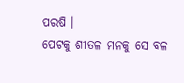ପରଷି ।
ପେଟକୁ ଶୀତଳ ମନକୁ ସେ ବଳ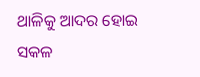ଥାଳିକୁ ଆଦର ହୋଇ
ସକଳ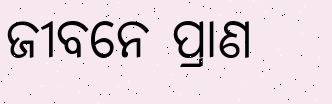ଜୀବନେ ପ୍ରାଣ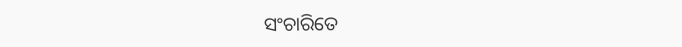ସଂଚାରିତେ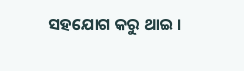ସହଯୋଗ କରୁ ଥାଇ ।